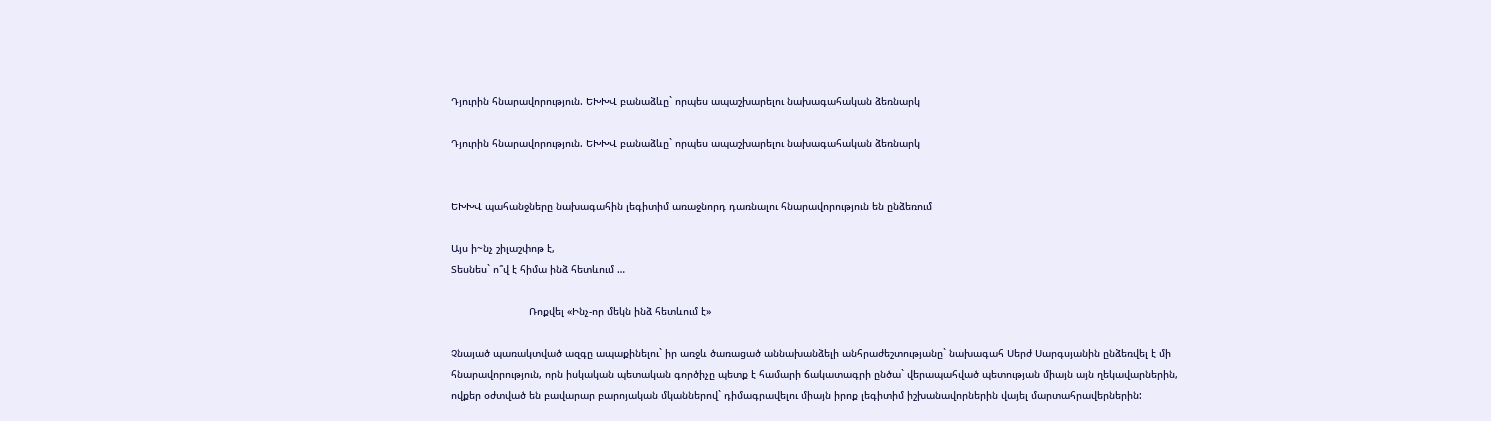Դյուրին հնարավորություն. ԵԽԽՎ բանաձևը` որպես ապաշխարելու նախագահական ձեռնարկ

Դյուրին հնարավորություն. ԵԽԽՎ բանաձևը` որպես ապաշխարելու նախագահական ձեռնարկ


ԵԽԽՎ պահանջները նախագահին լեգիտիմ առաջնորդ դառնալու հնարավորություն են ընձեռում

Այս ի~նչ շիլաշփոթ է,
Տեսնես` ո՞վ է հիմա ինձ հետևում …

                          Ռոքվել «Ինչ-որ մեկն ինձ հետևում է»

Չնայած պառակտված ազգը ապաքինելու` իր առջև ծառացած աննախանձելի անհրաժեշտությանը` նախագահ Սերժ Սարգսյանին ընձեռվել է մի հնարավորություն, որն իսկական պետական գործիչը պետք է համարի ճակատագրի ընծա` վերապահված պետության միայն այն ղեկավարներին, ովքեր օժտված են բավարար բարոյական մկաններով` դիմագրավելու միայն իրոք լեգիտիմ իշխանավորներին վայել մարտահրավերներին: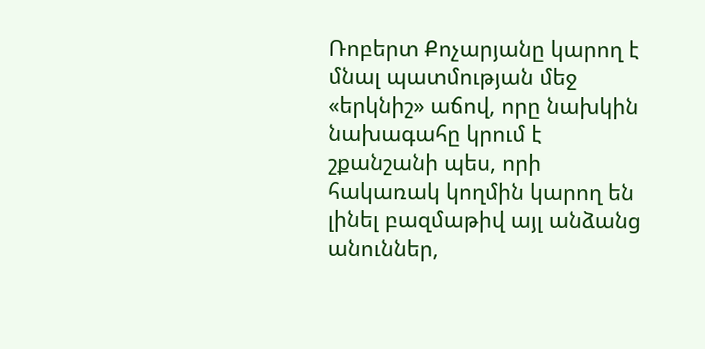Ռոբերտ Քոչարյանը կարող է մնալ պատմության մեջ «երկնիշ» աճով, որը նախկին նախագահը կրում է շքանշանի պես, որի հակառակ կողմին կարող են լինել բազմաթիվ այլ անձանց անուններ,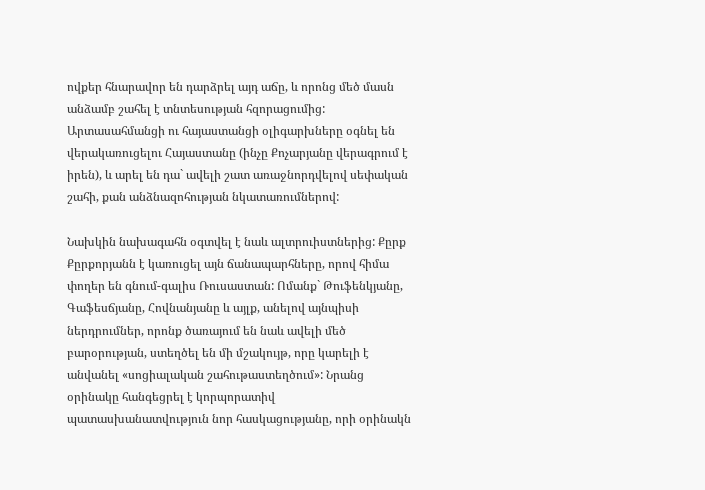ովքեր հնարավոր են դարձրել այդ աճը, և որոնց մեծ մասն անձամբ շահել է տնտեսության հզորացումից: Արտասահմանցի ու հայաստանցի օլիգարխները օգնել են վերակառուցելու Հայաստանը (ինչը Քոչարյանը վերագրում է իրեն), և արել են դա` ավելի շատ առաջնորդվելով սեփական շահի, քան անձնազոհության նկատառումներով:

Նախկին նախագահն օգտվել է նաև ալտրուիստներից: Քըրք Քըրքորյանն է կառուցել այն ճանապարհները, որով հիմա փողեր են գնում-գալիս Ռուսաստան: Ոմանք` Թուֆենկյանը, Գաֆեսճյանը, Հովնանյանը և այլք, անելով այնպիսի ներդրումներ, որոնք ծառայում են նաև ավելի մեծ բարօրության, ստեղծել են մի մշակույթ, որը կարելի է անվանել «սոցիալական շահութաստեղծում»: Նրանց օրինակը հանգեցրել է կորպորատիվ պատասխանատվություն նոր հասկացությանը, որի օրինակն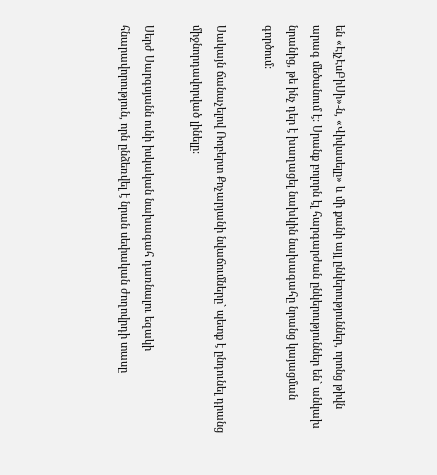են «ԷյչԷսԲիՍի»-ն, «Վիվասելը» և մի քանի այլ ընկերություններ, որոնց թիվն արագ մեծանում է: Սրանք բոլորն էլ հարգարժան ընկերություններ են` անկախ նրանից, թե ինչ դեր է խաղացել նախկին նախագահը նրանց կայացման գործում:

Սակայն ճանաչելով Ռոբերտ Քոչարյանի նվաճումները` պետք է ընդունել դրանց միջնորդավորված լինելը:

Սերժ Սարգսյանն ունի իսկական նախագահ դառնալու եզակի հնարավորություն, որն ընձեռվել է նրան սեփական ժողովրդի տասը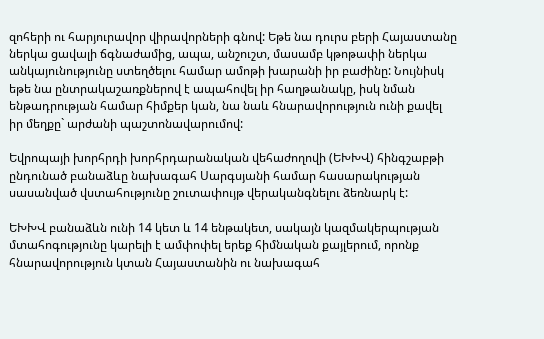զոհերի ու հարյուրավոր վիրավորների գնով: Եթե նա դուրս բերի Հայաստանը ներկա ցավալի ճգնաժամից, ապա, անշուշտ, մասամբ կթոթափի ներկա անկայունությունը ստեղծելու համար ամոթի խարանի իր բաժինը: Նույնիսկ եթե նա ընտրակաշառքներով է ապահովել իր հաղթանակը, իսկ նման ենթադրության համար հիմքեր կան, նա նաև հնարավորություն ունի քավել իր մեղքը` արժանի պաշտոնավարումով:

Եվրոպայի խորհրդի խորհրդարանական վեհաժողովի (ԵԽԽՎ) հինգշաբթի ընդունած բանաձևը նախագահ Սարգսյանի համար հասարակության սասանված վստահությունը շուտափույթ վերականգնելու ձեռնարկ է:

ԵԽԽՎ բանաձևն ունի 14 կետ և 14 ենթակետ, սակայն կազմակերպության մտահոգությունը կարելի է ամփոփել երեք հիմնական քայլերում, որոնք հնարավորություն կտան Հայաստանին ու նախագահ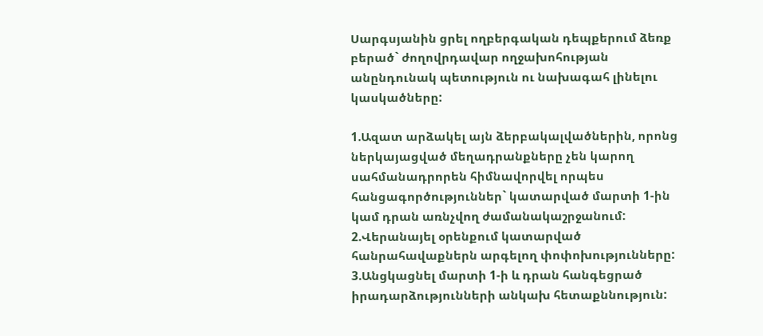Սարգսյանին ցրել ողբերգական դեպքերում ձեռք բերած` ժողովրդավար ողջախոհության անընդունակ պետություն ու նախագահ լինելու կասկածները:

1.Ազատ արձակել այն ձերբակալվածներին, որոնց ներկայացված մեղադրանքները չեն կարող սահմանադրորեն հիմնավորվել որպես հանցագործություններ` կատարված մարտի 1-ին կամ դրան առնչվող ժամանակաշրջանում:
2.Վերանայել օրենքում կատարված հանրահավաքներն արգելող փոփոխությունները:
3.Անցկացնել մարտի 1-ի և դրան հանգեցրած իրադարձությունների անկախ հետաքննություն: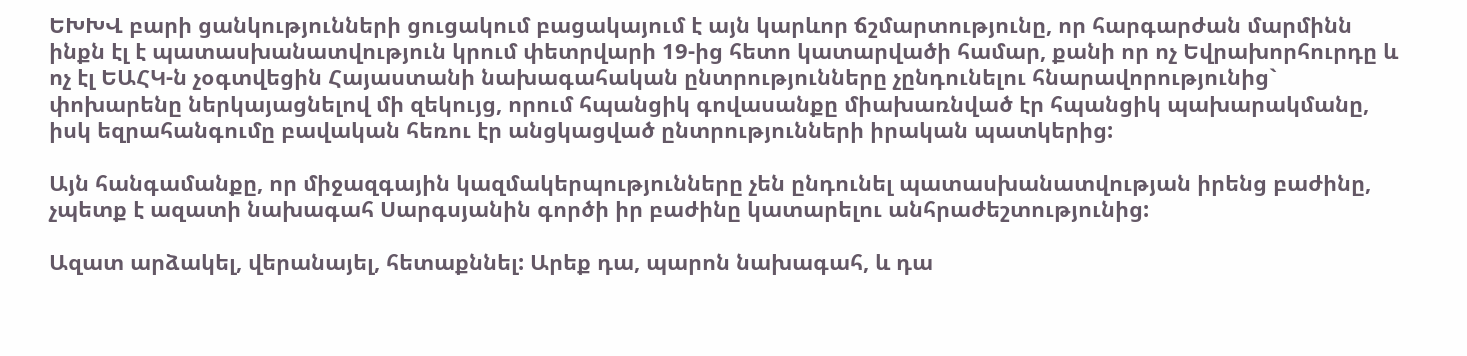ԵԽԽՎ բարի ցանկությունների ցուցակում բացակայում է այն կարևոր ճշմարտությունը, որ հարգարժան մարմինն ինքն էլ է պատասխանատվություն կրում փետրվարի 19-ից հետո կատարվածի համար, քանի որ ոչ Եվրախորհուրդը և ոչ էլ ԵԱՀԿ-ն չօգտվեցին Հայաստանի նախագահական ընտրությունները չընդունելու հնարավորությունից` փոխարենը ներկայացնելով մի զեկույց, որում հպանցիկ գովասանքը միախառնված էր հպանցիկ պախարակմանը, իսկ եզրահանգումը բավական հեռու էր անցկացված ընտրությունների իրական պատկերից:

Այն հանգամանքը, որ միջազգային կազմակերպությունները չեն ընդունել պատասխանատվության իրենց բաժինը, չպետք է ազատի նախագահ Սարգսյանին գործի իր բաժինը կատարելու անհրաժեշտությունից:

Ազատ արձակել, վերանայել, հետաքննել: Արեք դա, պարոն նախագահ, և դա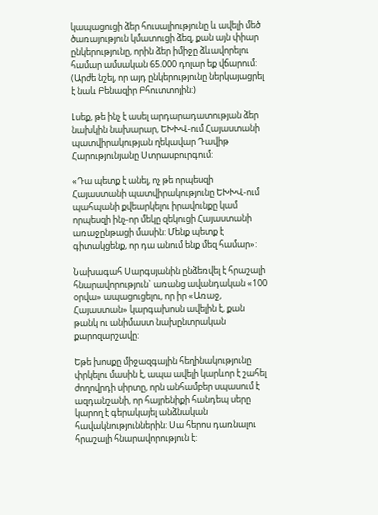կապացուցի ձեր հուսալիությունը և ավելի մեծ ծառայություն կմատուցի ձեզ, քան այն փիար ընկերությունը, որին ձեր իմիջը ձևավորելու համար ամսական 65.000 դոլար եք վճարում: (Արժե նշել, որ այդ ընկերությունը ներկայացրել է նաև Բենազիր Բհուտտոյին:)

Լսեք, թե ինչ է ասել արդարադատության ձեր նախկին նախարար, ԵԽԽՎ-ում Հայաստանի պատվիրակության ղեկավար Դավիթ Հարությունյանը Ստրասբուրգում:

«Դա պետք է անել, ոչ թե որպեսզի Հայաստանի պատվիրակությունը ԵԽԽՎ-ում պահպանի քվեարկելու իրավունքը կամ որպեսզի ինչ-որ մեկը զեկուցի Հայաստանի առաջընթացի մասին: Մենք պետք է գիտակցենք, որ դա անում ենք մեզ համար»:

Նախագահ Սարգսյանին ընձեռվել է հրաշալի հնարավորություն` առանց ավանդական «100 օրվա» ապացուցելու, որ իր «Առաջ, Հայաստան» կարգախոսն ավելին է, քան թանկ ու անիմաստ նախընտրական քարոզարշավը:

Եթե խոսքը միջազգային հեղինակությունը փրկելու մասին է, ապա ավելի կարևոր է շահել ժողովրդի սիրտը, որն անհամբեր սպասում է ազդանշանի, որ հայրենիքի հանդեպ սերը կարող է գերակայել անձնական հավակնություններին: Սա հերոս դառնալու հրաշալի հնարավորություն է: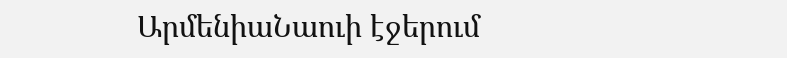ԱրմենիաՆաուի էջերում